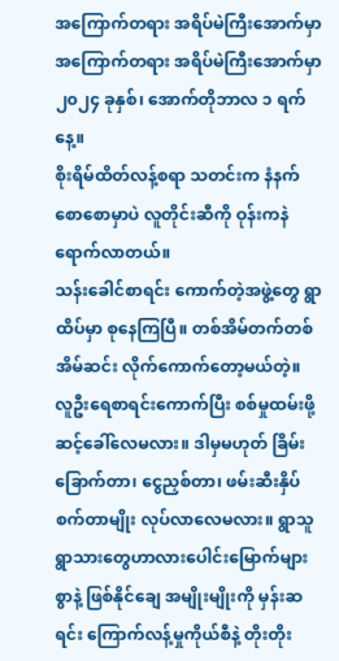အကြောက်တရား အရိပ်မဲကြီးအောက်မှာ
အကြောက်တရား အရိပ်မဲကြီးအောက်မှာ
၂၀၂၄ ခုနှစ်၊ အောက်တိုဘာလ ၁ ရက်နေ့။
စိုးရိမ်ထိတ်လန့်စရာ သတင်းက နံနက်စောစောမှာပဲ လူတိုင်းဆီကို ဝုန်းကနဲ ရောက်လာတယ်။
သန်းခေါင်စာရင်း ကောက်တဲ့အဖွဲ့တွေ ရွာထိပ်မှာ စုနေကြပြီ။ တစ်အိမ်တက်တစ်အိမ်ဆင်း လိုက်ကောက်တော့မယ်တဲ့။
လူဦးရေစာရင်းကောက်ပြီး စစ်မှုထမ်းဖို့ ဆင့်ခေါ်လေမလား။ ဒါမှမဟုတ် ခြိမ်းခြောက်တာ၊ ငွေညှစ်တာ၊ ဖမ်းဆီးနှိပ်စက်တာမျိုး လုပ်လာလေမလား။ ရွာသူရွာသားတွေဟာလားပေါင်းမြောက်များစွာနဲ့ ဖြစ်နိုင်ချေ အမျိုးမျိုးကို မှန်းဆရင်း ကြောက်လန့်မှုကိုယ်စီနဲ့ တိုးတိုး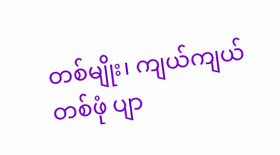တစ်မျိုး၊ ကျယ်ကျယ်တစ်ဖုံ ပျာ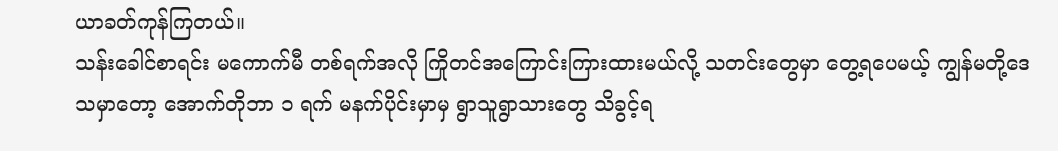ယာခတ်ကုန်ကြတယ်။
သန်းခေါင်စာရင်း မကောက်မီ တစ်ရက်အလို ကြိုတင်အကြောင်းကြားထားမယ်လို့ သတင်းတွေမှာ တွေ့ရပေမယ့် ကျွန်မတို့ဒေသမှာတော့ အောက်တိုဘာ ၁ ရက် မနက်ပိုင်းမှာမှ ရွာသူရွာသားတွေ သိခွင့်ရ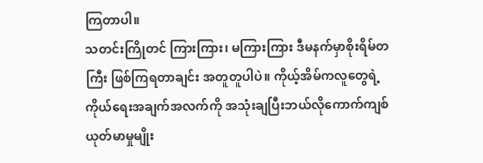ကြတာပါ။
သတင်းကြိုတင် ကြားကြား၊ မကြားကြား ဒီမနက်မှာစိုးရိမ်တကြီး ဖြစ်ကြရတာချင်း အတူတူပါပဲ။ ကိုယ့်အိမ်ကလူတွေရဲ့ ကိုယ်ရေးအချက်အလက်ကို အသုံးချပြီးဘယ်လိုကောက်ကျစ်ယုတ်မာမှုမျိုး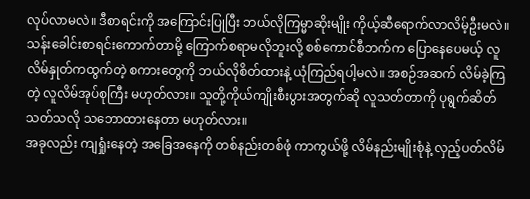လုပ်လာမလဲ။ ဒီစာရင်းကို အကြောင်းပြုပြီး ဘယ်လိုကြမ္မာဆိုးမျိုး ကိုယ့်ဆီရောက်လာလိမ့်ဦးမလဲ။
သန်းခေါင်းစာရင်းကောက်တာမို့ ကြောက်စရာမလိုဘူးလို့ စစ်ကောင်စီဘက်က ပြောနေပေမယ့် လူလိမ်နှုတ်ကထွက်တဲ့ စကားတွေကို ဘယ်လိုစိတ်ထားနဲ့ ယုံကြည်ရပါ့မလဲ။ အစဉ်အဆက် လိမ်ခဲ့ကြတဲ့ လူလိမ်အုပ်စုကြီး မဟုတ်လား။ သူတို့ကိုယ်ကျိုးစီးပွားအတွက်ဆို လူသတ်တာကို ပုရွက်ဆိတ်သတ်သလို သဘောထားနေတာ မဟုတ်လား။
အခုလည်း ကျရှုံးနေတဲ့ အခြေအနေကို တစ်နည်းတစ်ဖုံ ကာကွယ်ဖို့ လိမ်နည်းမျိုးစုံနဲ့ လှည့်ပတ်လိမ်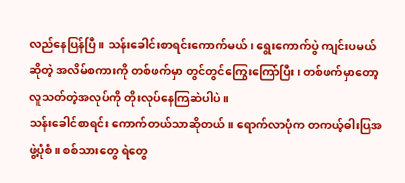လည်နေပြန်ပြီ။ သန်းခေါင်းစာရင်းကောက်မယ်၊ ရွေးကောက်ပွဲ ကျင်းပမယ်ဆိုတဲ့ အလိမ်စကားကို တစ်ဖက်မှာ တွင်တွင်ကြွေးကြော်ပြီး၊ တစ်ဖက်မှာတော့ လူသတ်တဲ့အလုပ်ကို တိုးလုပ်နေကြဆဲပါပဲ။
သန်းခေါင်စာရင်း ကောက်တယ်သာဆိုတယ်။ ရောက်လာပုံက တကယ့်ဓါးပြအဖွဲ့ပုံစံ။ စစ်သားတွေ ရဲတွေ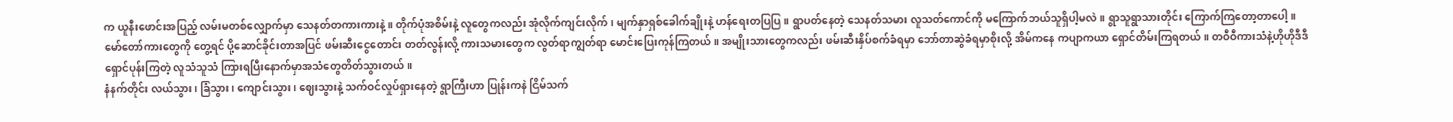က ယူနီးဖောင်းအပြည့် လမ်းမတစ်လျှောက်မှာ သေနတ်တကားကားနဲ့။ တိုက်ပုံအစိမ်းနဲ့ လူတွေကလည်း အုံလိုက်ကျင်းလိုက်၊ မျက်နှာရှစ်ခေါက်ချိုးနဲ့ ဟန်ရေးတပြပြ။ ရွာပတ်နေတဲ့ သေနတ်သမား လူသတ်ကောင်ကို မကြောက်ဘယ်သူရှိပါ့မလဲ။ ရွာသူရွာသားတိုင်း ကြောက်ကြတော့တာပေါ့။
မော်တော်ကားတွေကို တွေ့ရင် ပို့ဆောင်ခိုင်းတာအပြင် ဖမ်းဆီးငွေတောင်း တတ်လွန်းလို့ ကားသမားတွေက လွတ်ရာကျွတ်ရာ မောင်းပြေးကုန်ကြတယ်။ အမျိုးသားတွေကလည်း ဖမ်းဆီးနှိပ်စက်ခံရမှာ ဘော်တာဆွဲခံရမှာစိုးလို့ အိမ်ကနေ ကပျာကယာ ရှောင်တိမ်းကြရတယ်။ တဝီဝီကားသံနဲ့ဟိုဟိုဒီဒီ ရှောင်ပုန်းကြတဲ့ လူသံသူသံ ကြားရပြီးနောက်မှာအသံတွေတိတ်သွားတယ်။
နံနက်တိုင်း လယ်သွား၊ ခြံသွား၊ ကျောင်းသွား၊ ဈေးသွားနဲ့ သက်ဝင်လှုပ်ရှားနေတဲ့ ရွာကြီးဟာ ပြုန်းကနဲ ငြိမ်သက်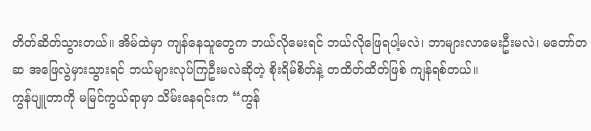တိတ်ဆိတ်သွားတယ်။ အိမ်ထဲမှာ ကျန်နေသူတွေက ဘယ်လိုမေးရင် ဘယ်လိုဖြေရပါ့မလဲ၊ ဘာများလာမေးဦးမလဲ၊ မတော်တဆ အဖြေလွဲမှားသွားရင် ဘယ်များလုပ်ကြဦးမလဲဆိုတဲ့ စိုးရိမ်စိတ်နဲ့ တထိတ်ထိတ်ဖြစ် ကျန်ရစ်တယ်။
ကွန်ပျူတာကို မမြင်ကွယ်ရာမှာ သိမ်းနေရင်းက “ကွန်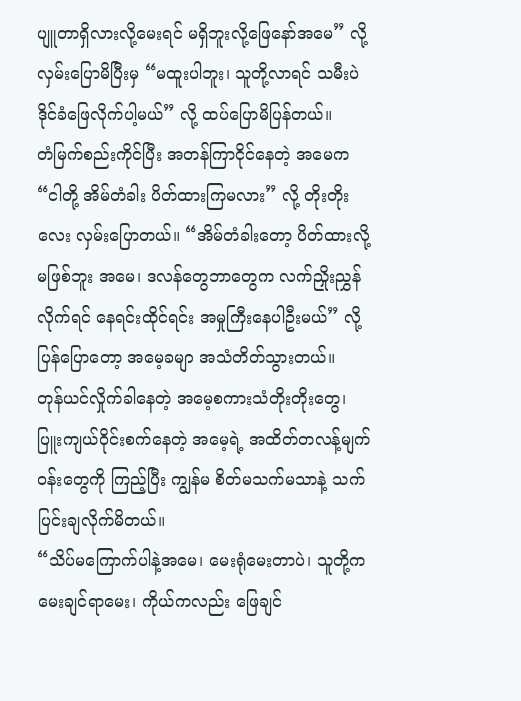ပျူတာရှိလားလို့မေးရင် မရှိဘူးလို့ဖြေနော်အမေ” လို့ လှမ်းပြောမိပြီးမှ “မထူးပါဘူး၊ သူတို့လာရင် သမီးပဲ ဒိုင်ခံဖြေလိုက်ပါ့မယ်” လို့ ထပ်ပြောမိပြန်တယ်။
တံမြက်စည်းကိုင်ပြီး အတန်ကြာငိုင်နေတဲ့ အမေက “ငါတို့ အိမ်တံခါး ပိတ်ထားကြမလား” လို့ တိုးတိုးလေး လှမ်းပြောတယ်။ “အိမ်တံခါးတော့ ပိတ်ထားလို့ မဖြစ်ဘူး အမေ၊ ဒလန်တွေဘာတွေက လက်ညှိုးညွှန်လိုက်ရင် နေရင်းထိုင်ရင်း အမှုကြီးနေပါဦးမယ်” လို့ ပြန်ပြောတော့ အမေ့ခမျာ အသံတိတ်သွားတယ်။
တုန်ယင်လှိုက်ခါနေတဲ့ အမေ့စကားသံတိုးတိုးတွေ၊ ပြူးကျယ်ဝိုင်းစက်နေတဲ့ အမေ့ရဲ့ အထိတ်တလန့်မျက်ဝန်းတွေကို ကြည့်ပြီး ကျွန်မ စိတ်မသက်မသာနဲ့ သက်ပြင်းချလိုက်မိတယ်။
“သိပ်မကြောက်ပါနဲ့အမေ၊ မေးရုံမေးတာပဲ၊ သူတို့က မေးချင်ရာမေး၊ ကိုယ်ကလည်း ဖြေချင်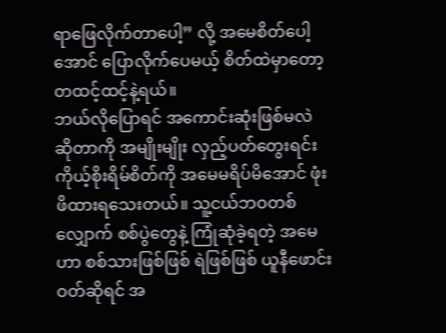ရာဖြေလိုက်တာပေါ့” လို့ အမေစိတ်ပေါ့အောင် ပြောလိုက်ပေမယ့် စိတ်ထဲမှာတော့ တထင့်ထင့်နဲ့ရယ်။
ဘယ်လိုပြောရင် အကောင်းဆုံးဖြစ်မလဲ ဆိုတာကို အမျိုးမျိုး လှည့်ပတ်တွေးရင်း ကိုယ့်စိုးရိမ်စိတ်ကို အမေမရိပ်မိအောင် ဖုံးဖိထားရသေးတယ်။ သူ့ငယ်ဘဝတစ်လျှောက် စစ်ပွဲတွေနဲ့ ကြုံဆုံခဲ့ရတဲ့ အမေဟာ စစ်သားဖြစ်ဖြစ် ရဲဖြစ်ဖြစ် ယူနီဖောင်းဝတ်ဆိုရင် အ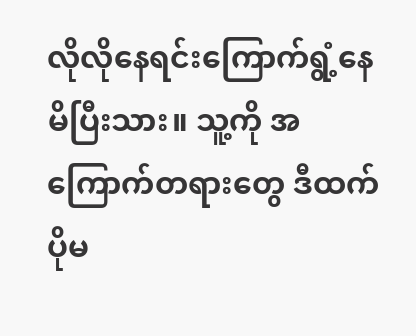လိုလိုနေရင်းကြောက်ရွံ့နေမိပြီးသား။ သူ့ကို အကြောက်တရားတွေ ဒီထက် ပိုမ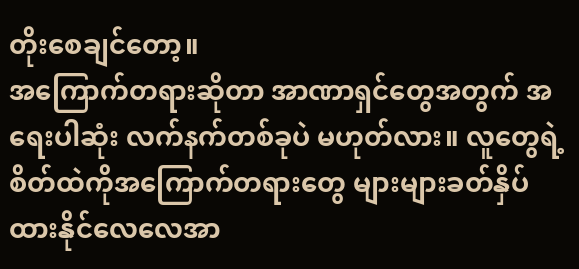တိုးစေချင်တော့။
အကြောက်တရားဆိုတာ အာဏာရှင်တွေအတွက် အရေးပါဆုံး လက်နက်တစ်ခုပဲ မဟုတ်လား။ လူတွေရဲ့စိတ်ထဲကိုအကြောက်တရားတွေ များများခတ်နှိပ်ထားနိုင်လေလေအာ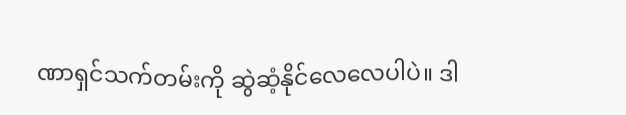ဏာရှင်သက်တမ်းကို ဆွဲဆံ့နိုင်လေလေပါပဲ။ ဒါ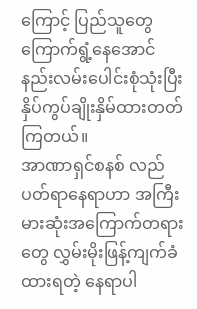ကြောင့် ပြည်သူတွေ ကြောက်ရွံ့နေအောင် နည်းလမ်းပေါင်းစုံသုံးပြီးနှိပ်ကွပ်ချိုးနှိမ်ထားတတ်ကြတယ်။
အာဏာရှင်စနစ် လည်ပတ်ရာနေရာဟာ အကြီးမားဆုံးအကြောက်တရားတွေ လွှမ်းမိုးဖြန့်ကျက်ခံထားရတဲ့ နေရာပါ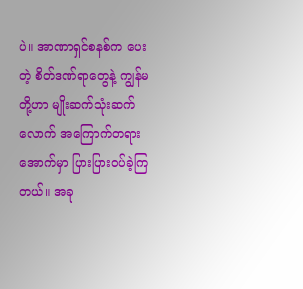ပဲ။ အာဏာရှင်စနစ်က ပေးတဲ့ စိတ်ဒဏ်ရာတွေနဲ့ ကျွန်မတို့ဟာ မျိုးဆက်သုံးဆက်လောက် အကြောက်တရားအောက်မှာ ပြားပြားဝပ်ခဲ့ကြတယ်။ အခု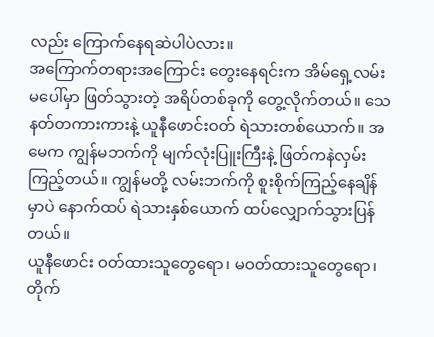လည်း ကြောက်နေရဆဲပါပဲလား။
အကြောက်တရားအကြောင်း တွေးနေရင်းက အိမ်ရှေ့လမ်းမပေါ်မှာ ဖြတ်သွားတဲ့ အရိပ်တစ်ခုကို တွေ့လိုက်တယ်။ သေနတ်တကားကားနဲ့ ယူနီဖောင်းဝတ် ရဲသားတစ်ယောက်။ အမေက ကျွန်မဘက်ကို မျက်လုံးပြူးကြီးနဲ့ ဖြတ်ကနဲလှမ်းကြည့်တယ်။ ကျွန်မတို့ လမ်းဘက်ကို စူးစိုက်ကြည့်နေချိန်မှာပဲ နောက်ထပ် ရဲသားနှစ်ယောက် ထပ်လျှောက်သွားပြန်တယ်။
ယူနီဖောင်း ဝတ်ထားသူတွေရော၊ မဝတ်ထားသူတွေရော၊ တိုက်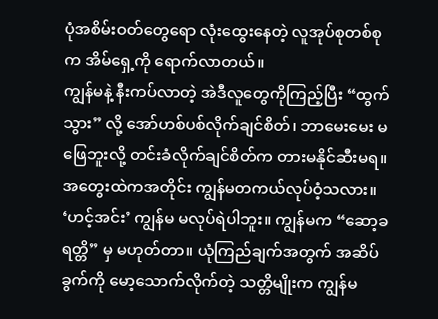ပုံအစိမ်းဝတ်တွေရော လုံးထွေးနေတဲ့ လူအုပ်စုတစ်စုက အိမ်ရှေ့ကို ရောက်လာတယ်။
ကျွန်မနဲ့ နီးကပ်လာတဲ့ အဲဒီလူတွေကိုကြည့်ပြီး “ထွက်သွား” လို့ အော်ဟစ်ပစ်လိုက်ချင်စိတ်၊ ဘာမေးမေး မဖြေဘူးလို့ တင်းခံလိုက်ချင်စိတ်က တားမနိုင်ဆီးမရ။
အတွေးထဲကအတိုင်း ကျွန်မတကယ်လုပ်ဝံ့သလား။ ‘ဟင့်အင်း’ ကျွန်မ မလုပ်ရဲပါဘူး။ ကျွန်မက “ဆော့ခရတ္တိ” မှ မဟုတ်တာ။ ယုံကြည်ချက်အတွက် အဆိပ်ခွက်ကို မော့သောက်လိုက်တဲ့ သတ္တိမျိုးက ကျွန်မ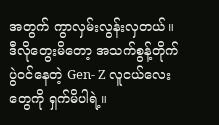အတွက် ကွာလှမ်းလွန်းလှတယ်။
ဒီလိုတွေးမိတော့ အသက်စွန့်တိုက်ပွဲဝင်နေတဲ့ Gen- Z လူငယ်လေးတွေကို ရှက်မိပါရဲ့။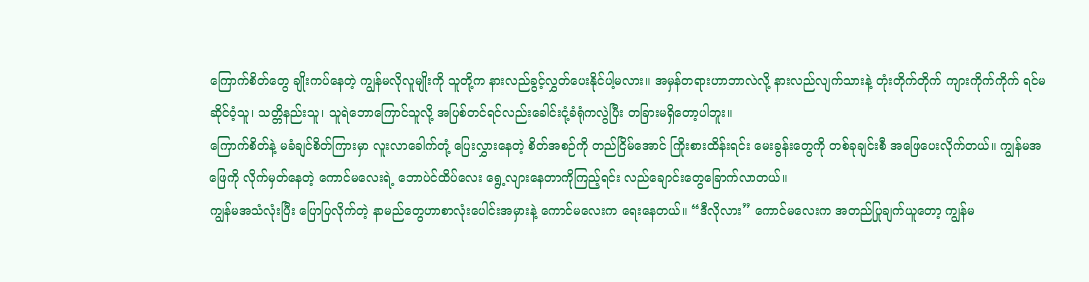ကြောက်စိတ်တွေ ချိုးကပ်နေတဲ့ ကျွန်မလိုလူမျိုးကို သူတို့က နားလည်ခွင့်လွှတ်ပေးနိုင်ပါ့မလား။ အမှန်တရားဟာဘာလဲလို့ နားလည်လျက်သားနဲ့ တုံးတိုက်တိုက် ကျားကိုက်ကိုက် ရင်မဆိုင်ဝံ့သူ၊ သတ္တိနည်းသူ၊ သူရဲဘောကြောင်သူလို့ အပြစ်တင်ရင်လည်းခေါင်းငုံ့ခံရုံကလွဲပြီး တခြားမရှိတော့ပါဘူး။
ကြောက်စိတ်နဲ့ မခံချင်စိတ်ကြားမှာ လူးလာခေါက်တုံ့ ပြေးလွှားနေတဲ့ စိတ်အစဉ်ကို တည်ငြိမ်အောင် ကြိုးစားထိန်းရင်း မေးခွန်းတွေကို တစ်ခုချင်းစီ အဖြေပေးလိုက်တယ်။ ကျွန်မအဖြေကို လိုက်မှတ်နေတဲ့ ကောင်မလေးရဲ့ ဘောပဲင်ထိပ်လေး ရွေ့လျားနေတာကိုကြည့်ရင်း လည်ချောင်းတွေခြောက်လာတယ်။
ကျွန်မအသံလုံးပြီး ပြောပြလိုက်တဲ့ နာမည်တွေဟာစာလုံးပေါင်းအမှားနဲ့ ကောင်မလေးက ရေးနေတယ်။ “ဒီလိုလား” ကောင်မလေးက အတည်ပြုချက်ယူတော့ ကျွန်မ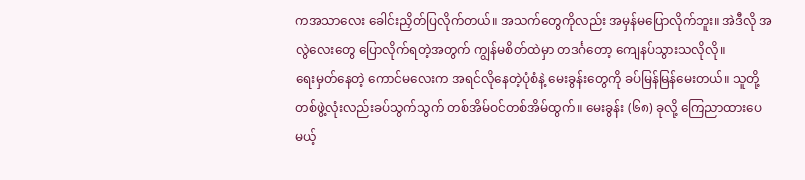ကအသာလေး ခေါင်းညှိတ်ပြလိုက်တယ်။ အသက်တွေကိုလည်း အမှန်မပြောလိုက်ဘူး။ အဲဒီလို အလွဲလေးတွေ ပြောလိုက်ရတဲ့အတွက် ကျွန်မစိတ်ထဲမှာ တဒင်္ဂတော့ ကျေနပ်သွားသလိုလို။
ရေးမှတ်နေတဲ့ ကောင်မလေးက အရင်လိုနေတဲ့ပုံစံနဲ့ မေးခွန်းတွေကို ခပ်မြန်မြန်မေးတယ်။ သူတို့တစ်ဖွဲ့လုံးလည်းခပ်သွက်သွက် တစ်အိမ်ဝင်တစ်အိမ်ထွက်။ မေးခွန်း (၆၈) ခုလို့ ကြေညာထားပေမယ့်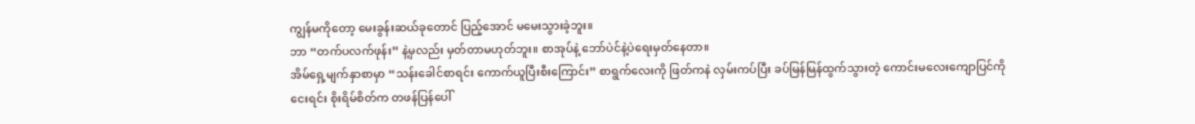ကျွန်မကိုတော့ မေးခွန်းဆယ်ခုတောင် ပြည့်အောင် မမေးသွားခဲ့ဘူး။
ဘာ “တက်ပလက်ဖုန်း” နဲ့မှလည်း မှတ်တာမဟုတ်ဘူး။ စာအုပ်နဲ့ ဘော်ပဲင်နဲ့ပဲရေးမှတ်နေတာ။
အိမ်ရှေ့မျက်နှာစာမှာ “သန်းခေါင်စာရင်း ကောက်ယူပြီးစီးကြောင်း” စာရွက်လေးကို ဖြတ်ကနဲ လှမ်းကပ်ပြီး ခပ်မြန်မြန်ထွက်သွားတဲ့ ကောင်းမလေးကျောပြင်ကို ငေးရင်း စိုးရိမ်စိတ်က တဖန်ပြန်ပေါ်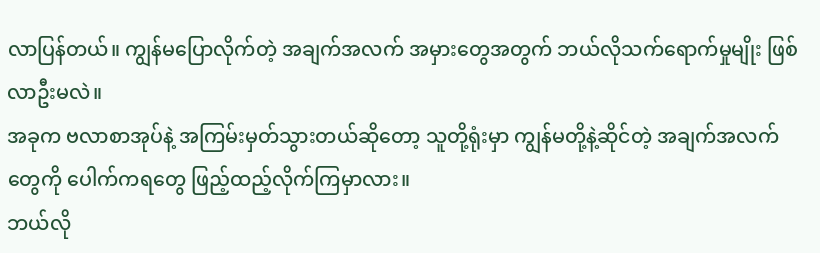လာပြန်တယ်။ ကျွန်မပြောလိုက်တဲ့ အချက်အလက် အမှားတွေအတွက် ဘယ်လိုသက်ရောက်မှုမျိုး ဖြစ်လာဦးမလဲ။
အခုက ဗလာစာအုပ်နဲ့ အကြမ်းမှတ်သွားတယ်ဆိုတော့ သူတို့ရုံးမှာ ကျွန်မတို့နဲ့ဆိုင်တဲ့ အချက်အလက်တွေကို ပေါက်ကရတွေ ဖြည့်ထည့်လိုက်ကြမှာလား။
ဘယ်လို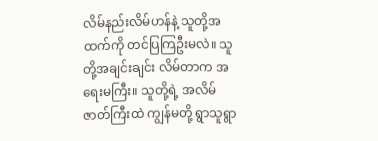လိမ်နည်းလိမ်ဟန်နဲ့ သူတို့အထက်ကို တင်ပြကြဦးမလဲ။ သူတို့အချင်းချင်း လိမ်တာက အရေးမကြီး။ သူတို့ရဲ့ အလိမ်ဇာတ်ကြီးထဲ ကျွန်မတို့ ရွာသူရွာ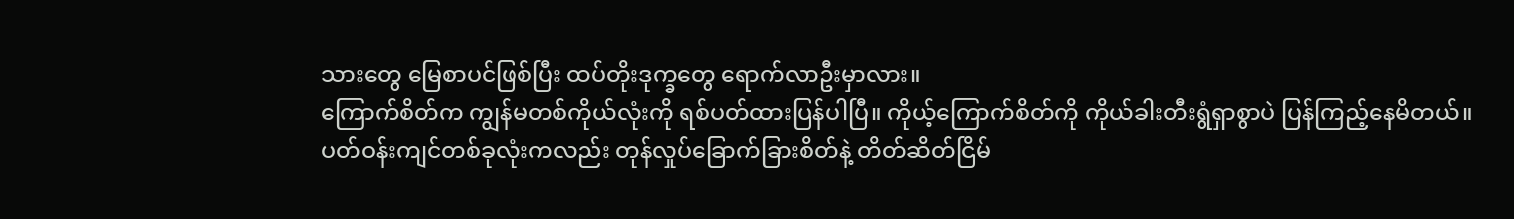သားတွေ မြေစာပင်ဖြစ်ပြီး ထပ်တိုးဒုက္ခတွေ ရောက်လာဦးမှာလား။
ကြောက်စိတ်က ကျွန်မတစ်ကိုယ်လုံးကို ရစ်ပတ်ထားပြန်ပါပြီ။ ကိုယ့်ကြောက်စိတ်ကို ကိုယ်ခါးတီးရွံရှာစွာပဲ ပြန်ကြည့်နေမိတယ်။
ပတ်ဝန်းကျင်တစ်ခုလုံးကလည်း တုန်လှုပ်ခြောက်ခြားစိတ်နဲ့ တိတ်ဆိတ်ငြိမ်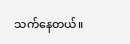သက်နေတယ်။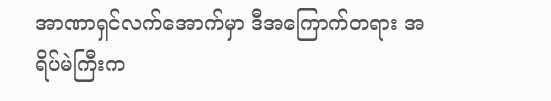အာဏာရှင်လက်အောက်မှာ ဒီအကြောက်တရား အရိပ်မဲကြီးက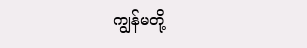ကျွန်မတို့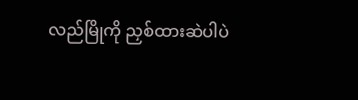လည်မြိုကို ညှစ်ထားဆဲပါပဲ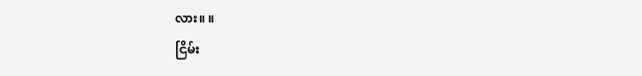လား။ ။
ငြိမ်း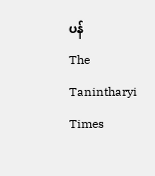ပန်
The Tanintharyi Times